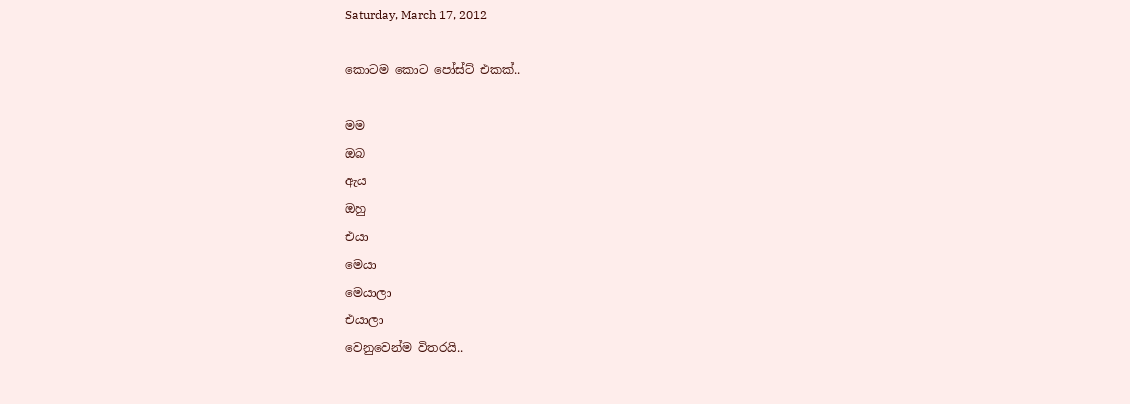Saturday, March 17, 2012

කොටම කොට පෝස්ට් එකක්..

මම
ඔබ
ඇය
ඔහු
එයා
මෙයා
මෙයාලා
එයාලා
වෙනුවෙන්ම විතරයි..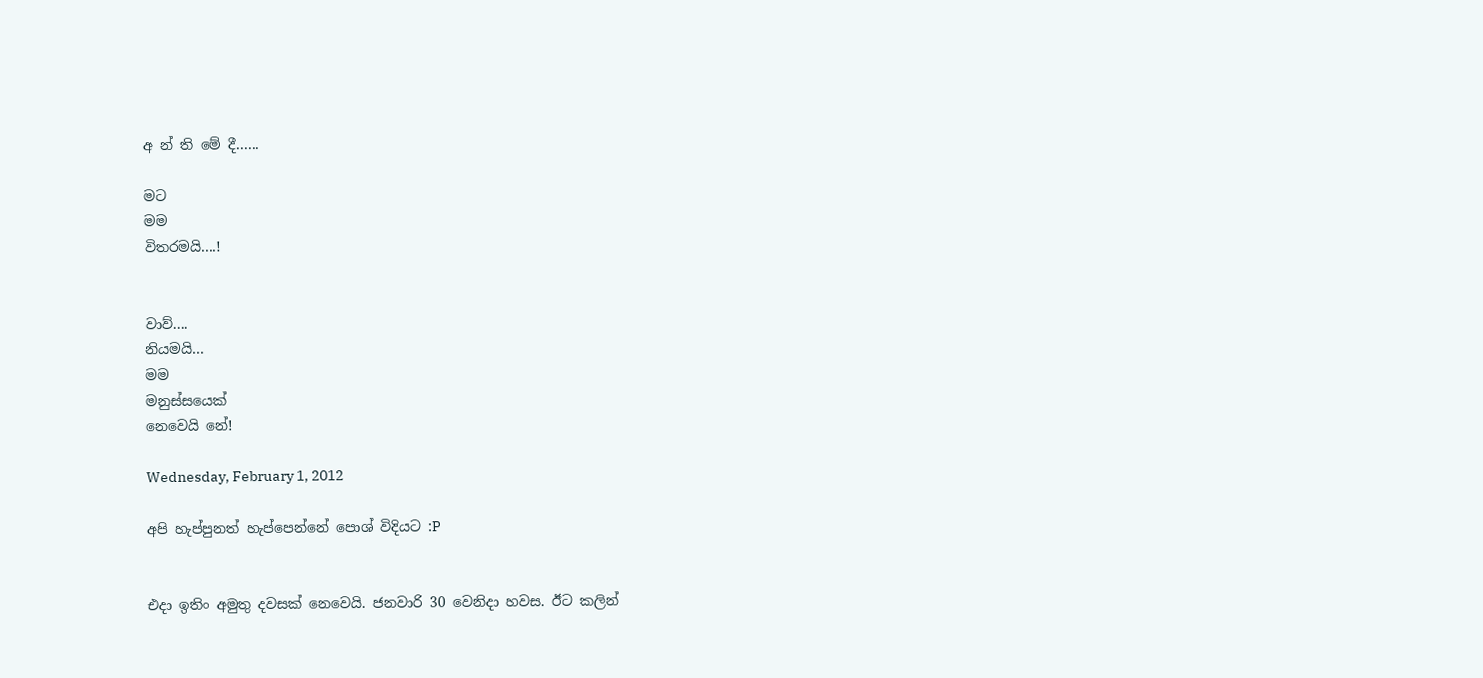අ න් ති මේ දී......

මට
මම
විතරමයි....!


වාව්....
නියමයි...
මම
මනුස්සයෙක්
නෙවෙයි නේ!

Wednesday, February 1, 2012

අපි හැප්පුනත් හැප්පෙන්නේ පොශ් විදියට :P


එදා ඉතිං අමුතු දවසක් නෙවෙයි. ජනවාරි 30 වෙනිදා හවස. ඊට කලින්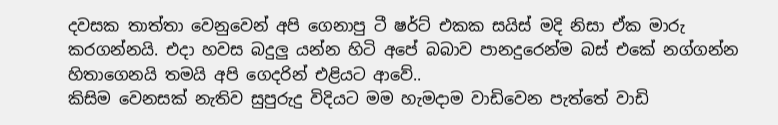දවසක තාත්තා වෙනුවෙන් අපි ගෙනාපු ටී ෂර්ට් එකක සයිස් මදි නිසා ඒක මාරු කරගන්නයි. එදා හවස බදුලු යන්න හිටි අපේ බබාව පානදුරෙන්ම බස් එකේ නග්ගන්න හිතාගෙනයි තමයි අපි ගෙදරින් එළියට ආවේ..
කිසිම වෙනසක් නැතිව සුපුරුදු විදියට මම හැමදාම වාඩිවෙන පැත්තේ වාඩි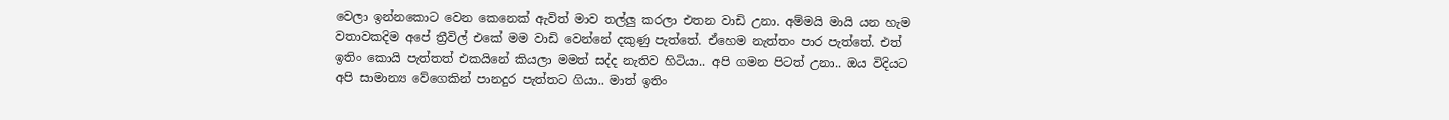වෙලා ඉන්නකොට වෙන කෙනෙක් ඇවිත් මාව තල්ලු කරලා එතන වාඩි උනා. අම්මයි මායි යන හැම වතාවකදිම අපේ ත්‍රීවිල් එකේ මම වාඩි වෙන්නේ දකුණු පැත්තේ. ඒහෙම නැත්තං පාර පැත්තේ. එත් ඉතිං කොයි පැත්තත් එකයිනේ කියලා මමත් සද්ද නැතිව හිටියා.. අපි ගමන පිටත් උනා.. ඔය විදියට අපි සාමාන්‍ය වේගෙකින් පානදුර පැත්තට ගියා.. මාත් ඉතිං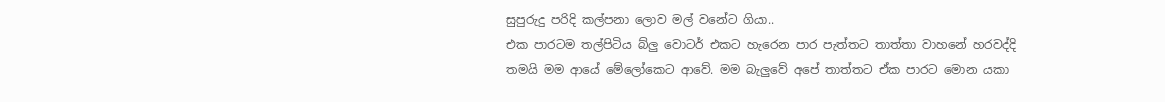සුපුරුදු පරිදි කල්පනා ලොව මල් වනේට ගියා..
එක පාරටම තල්පිටිය බ්ලු වොටර් එකට හැරෙන පාර පැත්තට තාත්තා වාහනේ හරවද්දි තමයි මම ආයේ මේලෝකෙට ආවේ. මම බැලුවේ අපේ තාත්තට ඒක පාරට මොන යකා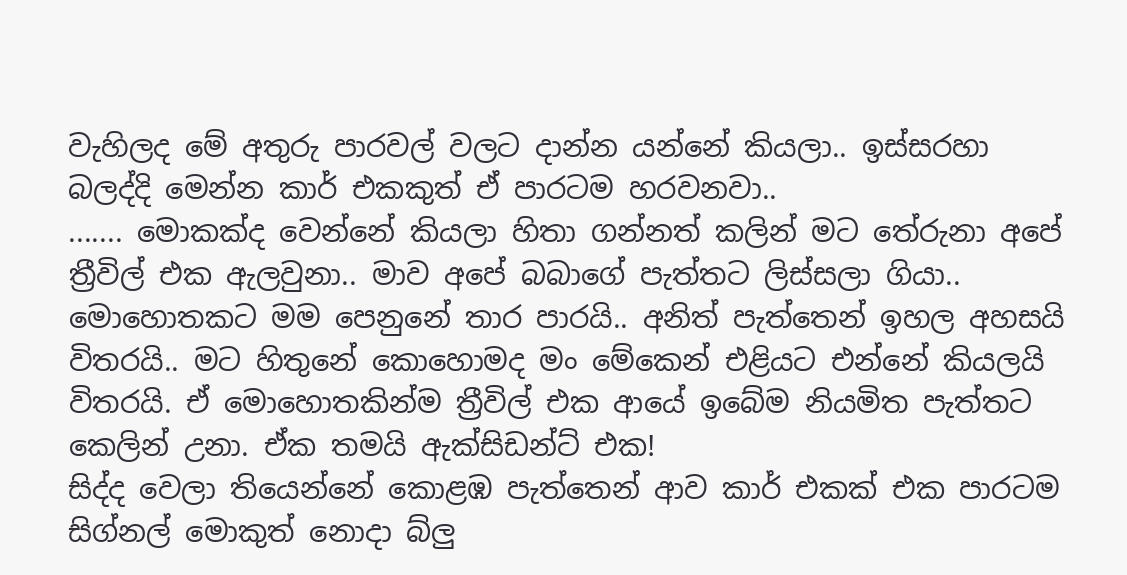වැහිලද මේ අතුරු පාරවල් වලට දාන්න යන්නේ කියලා.. ඉස්සරහා බලද්දි මෙන්න කාර් එකකුත් ඒ පාරටම හරවනවා..
....... මොකක්ද වෙන්නේ කියලා හිතා ගන්නත් කලින් මට තේරුනා අපේ ත්‍රීවිල් එක ඇලවුනා.. මාව අපේ බබාගේ පැත්තට ලිස්සලා ගියා.. මොහොතකට මම පෙනුනේ තාර පාරයි.. අනිත් පැත්තෙන් ඉහල අහසයි විතරයි.. මට හිතුනේ කොහොමද මං මේකෙන් එළියට එන්නේ කියලයි විතරයි. ඒ මොහොතකින්ම ත්‍රීවිල් එක ආයේ ඉබේම නියමිත පැත්තට කෙලින් උනා. ඒක තමයි ඇක්සිඩන්ට් එක!
සිද්ද වෙලා තියෙන්නේ කොළ‍ඹ පැත්තෙන් ආව කාර් එකක් එක පාරටම සිග්නල් මොකුත් නොදා බ්ලු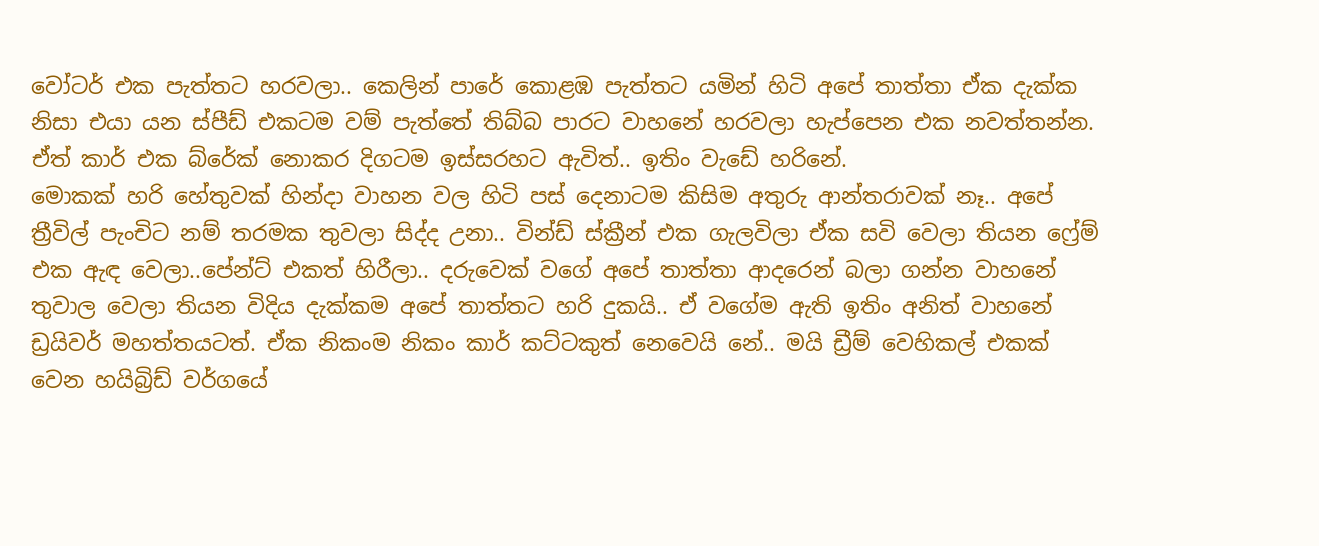වෝටර් එක පැත්තට හරවලා.. කෙලින් පාරේ කොළඹ පැත්තට යමින් හිටි අපේ තාත්තා ඒක දැක්ක නිසා එයා යන ස්පීඩ් එකටම වම් පැත්තේ තිබ්බ පාරට වාහනේ හරවලා හැප්පෙන එක නවත්තන්න. ඒත් කාර් එක බ්රේක් නොකර දිගටම ඉස්සරහට ඇවිත්.. ඉතිං වැඩේ හරිනේ.
මොකක් හරි හේතුවක් හින්දා වාහන වල හිටි පස් දෙනාටම කිසිම අතුරු ආන්තරාවක් නෑ.. අපේ ත්‍රීවිල් පැංචිට නම් තරමක තුවලා සිද්ද උනා.. වින්ඩ් ස්ක්‍රීන් එක ගැලවිලා ඒක සවි වෙලා තියන ෆ්‍රේම් එක ඇඳ වෙලා..පේන්ට් එකත් හිරීලා.. දරුවෙක් වගේ අපේ තාත්තා ආදරෙන් බලා ගන්න වාහනේ තුවාල වෙලා තියන විදිය දැක්කම අපේ තාත්තට හරි දුකයි.. ඒ වගේම ඇති ඉතිං අනිත් වාහනේ ඩ්‍රයිවර් මහත්තයටත්. ඒක නිකංම නිකං කාර් කට්ටකුත් නෙවෙයි නේ.. මයි ඩ්‍රීම් වෙහිකල් එකක් වෙන හයිබ්‍රිඩ් වර්ගයේ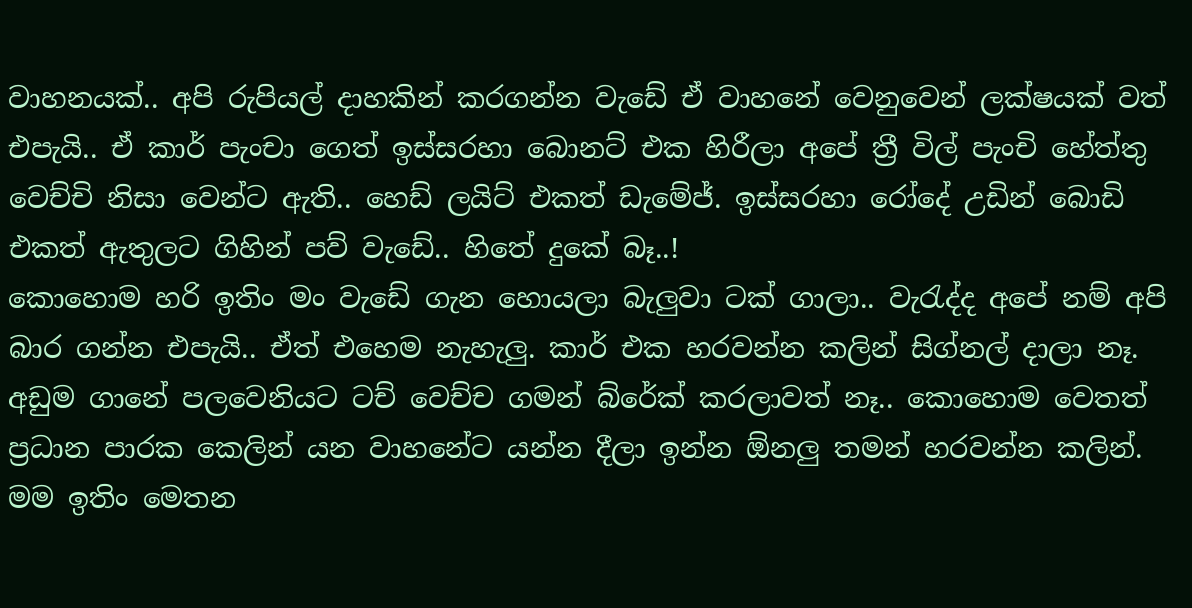වාහනයක්.. අපි රුපියල් දාහකින් කරගන්න වැඩේ ඒ වාහනේ වෙනුවෙන් ලක්ෂයක් වත් එපැයි.. ඒ කාර් පැංචා ගෙත් ඉස්සරහා බොනට් එක හිරීලා අපේ ත්‍රී විල් පැංචි හේත්තු වෙච්චි නිසා වෙන්ට ඇති.. හෙඩ් ලයිට් එකත් ඩැමේජ්. ඉස්සරහා රෝදේ උඩින් බොඩි එකත් ඇතුලට ගිහින් පව් වැඩේ.. හිතේ දුකේ බෑ..!
කොහොම හරි ඉතිං මං වැඩේ ගැන හොයලා බැලුවා ටක් ගාලා.. වැරැද්ද අපේ නම් අපි බාර ගන්න එපැයි.. ඒත් එහෙම නැහැලු. කාර් එක හරවන්න කලින් සිග්නල් දාලා නෑ. අඩුම ගානේ පලවෙනියට ටච් වෙච්ච ගමන් බ්රේක් කරලාවත් නෑ.. කොහොම වෙතත් ප්‍රධාන පාරක කෙලින් යන වාහනේට යන්න දීලා ඉන්න ඕනලු තමන් හරවන්න කලින්. මම ඉතිං මෙතන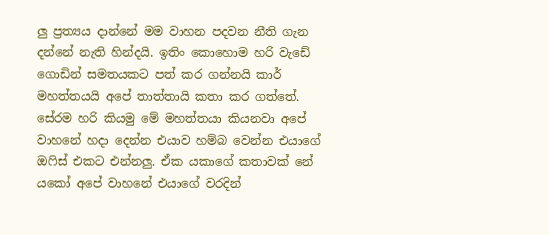ලු ප්‍රත්‍යය දාන්නේ මම වාහන පදවන නීති ගැන දන්නේ නැති හින්දයි. ඉතිං කොහොම හරි වැඩේ ගොඩින් සමතයකට පත් කර ගන්නයි කාර් මහත්තයයි අපේ තාත්තායි කතා කර ගත්තේ. සේරම හරි කියමු මේ මහත්තයා කියනවා අපේ වාහනේ හදා දෙන්න එයාව හම්බ වෙන්න එයාගේ ඔෆිස් එකට එන්නලු. ඒක යකාගේ කතාවක් නේ යකෝ අපේ වාහනේ එයාගේ වරදින්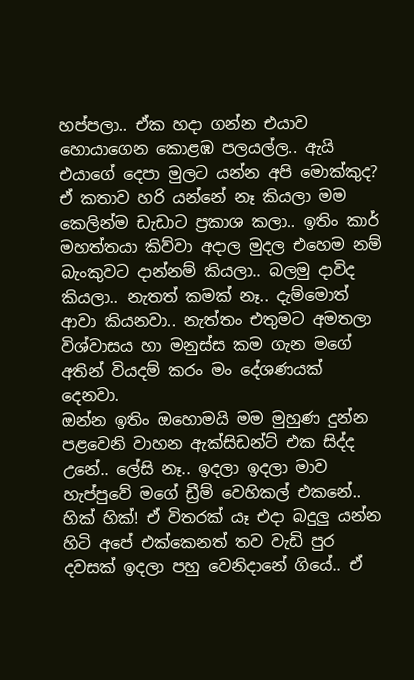හප්පලා.. ඒක හදා ගන්න එයාව හොයාගෙන කොළඹ පලයල්ල.. ඇයි එයාගේ දෙපා මුලට යන්න අපි මොක්කුද? ඒ කතාව හරි යන්නේ නෑ කියලා මම කෙලින්ම ඩැඩාට ප්‍රකාශ කලා.. ඉතිං කාර් මහත්තයා කිව්වා අදාල මුදල එහෙම නම් බැංකුවට දාන්නම් කියලා.. බලමු දාවිද කියලා.. නැතත් කමක් නෑ.. දැම්මොත් ආවා කියනවා.. නැත්තං එතුමට අමතලා විශ්වාසය හා මනුස්ස කම ගැන මගේ අතින් වියදම් කරං මං දේශණයක් දෙනවා.
ඔන්න ඉතිං ඔහොමයි මම මුහුණ දුන්න පළවෙනි වාහන ඇක්සිඩන්ට් එක සිද්ද උනේ.. ලේසි නෑ.. ඉදලා ඉදලා මාව හැප්පුවේ මගේ ඩ්‍රීම් වෙහිකල් එකනේ.. හික් හික්! ඒ විතරක් යෑ එදා බදුලු යන්න හිටි අපේ එක්කෙනත් තව වැඩි පුර දවසක් ඉදලා පහු වෙනිදානේ ගියේ.. ඒ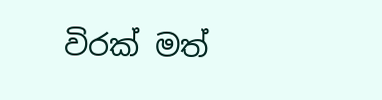විරක් මත්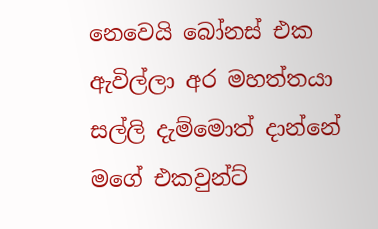නෙවෙයි බෝනස් එක ඇවිල්ලා අර මහත්තයා සල්ලි දැම්මොත් දාන්නේ මගේ එකවුන්ට්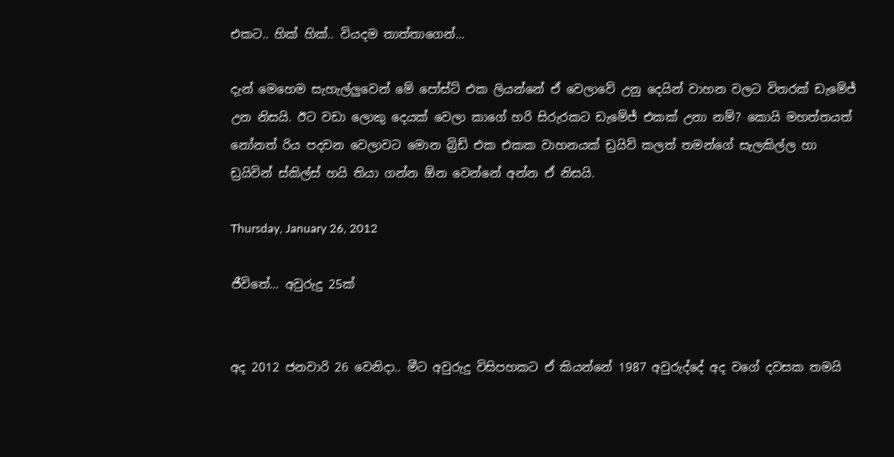එකට.. හික් හික්.. වියදම තාත්තාගෙන්...

දැන් මෙහෙම සැහැල්ලුවෙන් මේ පෝස්ට් එක ලියන්නේ ඒ වෙලාවේ උනු දෙයින් වාහන වලට විතරක් ඩැමේජ් උන නිසයි. ඊට වඩා ලොකු දෙයක් වෙලා කාගේ හරි සිරුරකට ඩැමේජ් එකක් උනා නම්? කොයි මහත්තයත් නෝනත් රිය පදවන වෙලාවට මොන බ්‍රිඩ් එක එකක වාහනයක් ඩ්‍රයිව් කලත් තමන්ගේ සැලකිල්ල හා ඩ්‍රයිවින් ස්කිල්ස් හයි තියා ගන්න ඕන වෙන්නේ අන්න ඒ නිසයි.

Thursday, January 26, 2012

ජීවිතේ... අවුරුදු 25ක්


අද 2012 ජනවාරි 26 වෙනිදා.. මීට අවුරුදු විසිපහකට ඒ කියන්නේ 1987 අවුරුද්දේ අද වගේ දවසක තමයි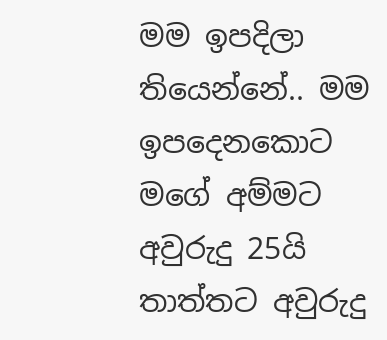මම ඉපදිලා තියෙන්නේ.. මම ඉපදෙනකොට මගේ අම්මට අවුරුදු 25යි තාත්තට අවුරුදු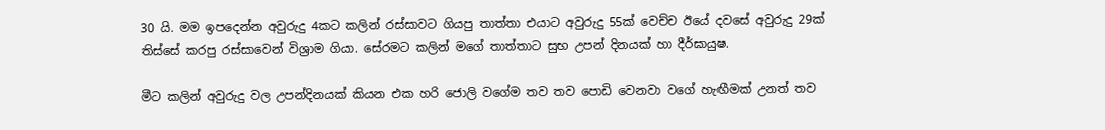30 යි. මම ඉපදෙන්න අවුරුදු 4කට කලින් රස්සාවට ගියපු තාත්තා එයාට අවුරුදු 55ක් වෙච්ච ඊයේ දවසේ අවුරුදු 29ක් තිස්සේ කරපු රස්සාවෙන් විශ්‍රාම ගියා. සේරමට කලින් මගේ තාත්තාට සුභ උපන් දිනයක් හා දීර්ඝායුෂ.

මීට කලින් අවුරුදු වල උපන්දිනයක් කියන එක හරි ජොලි වගේම තව තව පොඩි වෙනවා වගේ හැඟීමක් උනත් තව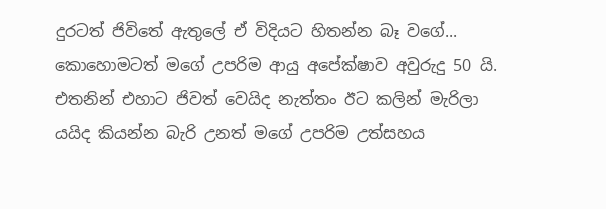දුරටත් ජිවිතේ ඇතුලේ ඒ විදියට හිතන්න බෑ වගේ... කොහොමටත් මගේ උපරිම ආයු අපේක්ෂාව අවුරුදු 50 යි. එතනින් එහාට ජිවත් වෙයිද නැත්තං ඊට කලින් මැරිලා යයිද කියන්න බැරි උනත් මගේ උපරිම උත්සහය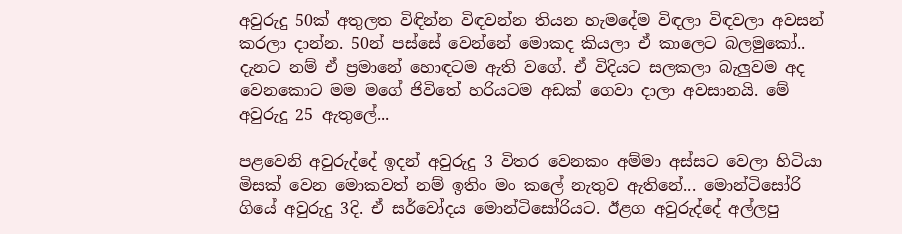අවුරුදු 50ක් අතුලත විඳින්න විඳවන්න තියන හැමදේම විඳලා විඳවලා අවසන් කරලා දාන්න. 50න් පස්සේ වෙන්නේ මොකද කියලා ඒ කාලෙට බලමුකෝ.. දැනට නම් ඒ ප්‍රමානේ හොඳටම ඇති වගේ. ඒ විදියට සලකලා බැලුවම අද වෙනකොට මම මගේ ජිවිතේ හරියටම අඩක් ගෙවා දාලා අවසානයි. මේ අවුරුදු 25 ඇතුලේ...

පළවෙනි අවුරුද්දේ ඉදන් අවුරුදු 3 විතර වෙනකං අම්මා අස්සට වෙලා හිටියා මිසක් වෙන මොකවත් නම් ඉතිං මං කලේ නැතුව ඇතිනේ... මොන්ටිසෝරි ගියේ අවුරුදු 3දි. ඒ සර්වෝදය මොන්ටිසෝරියට. ඊළග අවුරුද්දේ අල්ලපු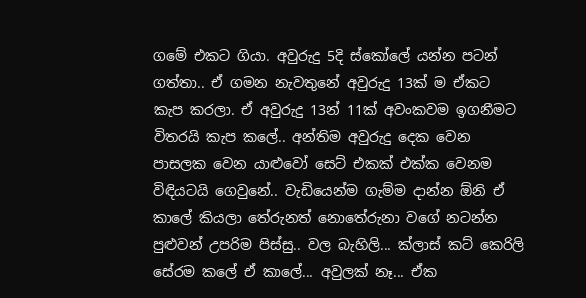ගමේ එකට ගියා. අවුරුදු 5දි ස්කෝලේ යන්න පටන් ගත්තා.. ඒ ගමන නැවතුනේ අවුරුදු 13ක් ම ඒකට කැප කරලා. ඒ අවුරුදු 13න් 11ක් අවංකවම ඉගනීමට විතරයි කැප කලේ.. අන්තිම අවුරුදු දෙක වෙන පාසලක වෙන යාළුවෝ සෙට් එකක් එක්ක වෙනම විඳියටයි ගෙවුනේ.. වැඩියෙන්ම ගැම්ම දාන්න ඕනි ඒ කාලේ කියලා තේරුනත් නොතේරුනා වගේ නටන්න පුළුවන් උපරිම පිස්සු.. වල බැහිලි... ක්ලාස් කට් කෙරිලි සේරම කලේ ඒ කාලේ... අවුලක් නෑ... ඒක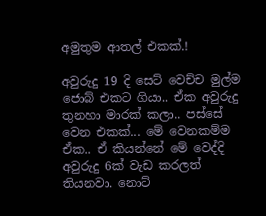අමුතුම ආතල් එකක්.!

අවුරුදු 19 දි සෙට් වෙච්ච මුල්ම ජොබ් එකට ගියා.. ඒක අවුරුදු තුනහා මාරක් කලා.. පස්සේ වෙන එකක්... මේ වෙනකම්ම ඒක.. ඒ කියන්නේ මේ වෙද්දි අවුරුදු 6ක් වැඩ කරලත් තියනවා. නොට්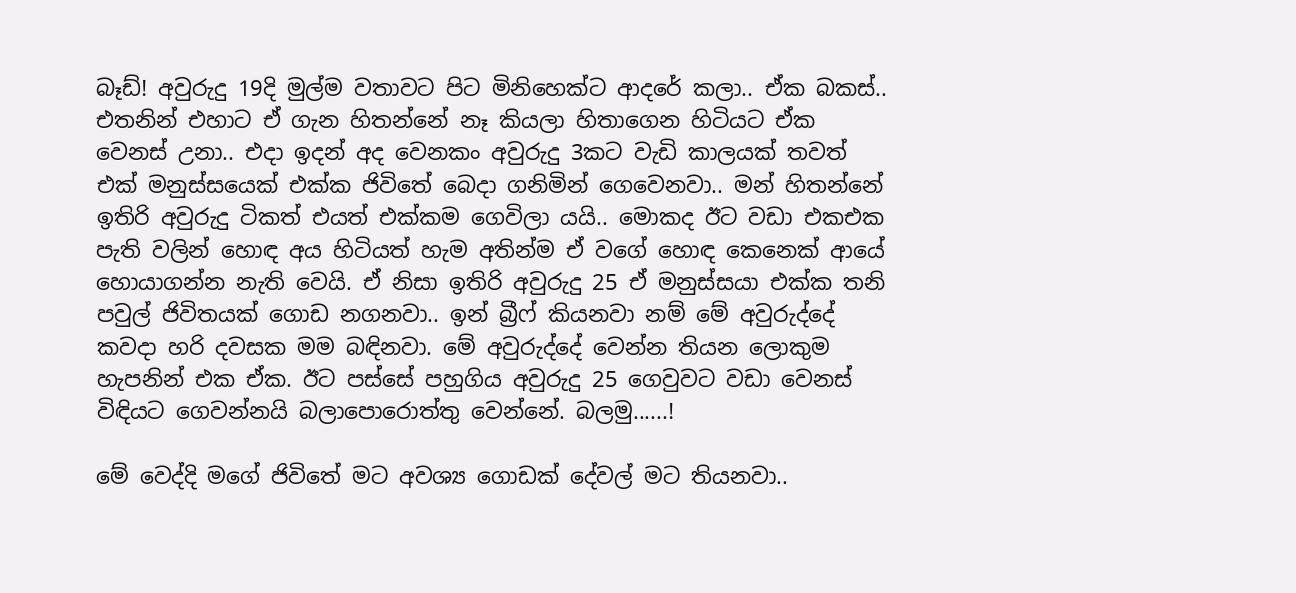බෑඩ්! අවුරුදු 19දි මුල්ම වතාවට පිට මිනිහෙක්ට ආදරේ කලා.. ඒක බකස්.. එතනින් එහාට ඒ ගැන හිතන්නේ නෑ කියලා හිතාගෙන හිටියට ඒක වෙනස් උනා.. එදා ඉදන් අද වෙනකං අවුරුදු 3කට වැඩි කාලයක් තවත් එක් මනුස්සයෙක් එක්ක ජිවිතේ බෙදා ගනිමින් ගෙවෙනවා.. මන් හිතන්නේ ඉතිරි අවුරුදු ටිකත් එයත් එක්කම ගෙවිලා යයි.. මොකද ඊට වඩා ‍එකඑක පැති වලින් හොඳ අය හිටියත් හැම අතින්ම ඒ වගේ හොඳ කෙනෙක් ආයේ හොයාගන්න නැති වෙයි. ඒ නිසා ඉතිරි අවුරුදු 25 ඒ මනුස්සයා එක්ක තනි පවුල් ජිවිතයක් ගොඩ නගනවා.. ඉන් බ්‍රීෆ් කියනවා නම් මේ අවුරුද්දේ කවදා හරි දවසක මම බඳිනවා. මේ අවුරුද්දේ වෙන්න තියන ලොකුම හැපනින් එක ඒක. ඊට පස්සේ පහුගිය අවුරුදු 25 ගෙවුවට වඩා වෙනස් විඳියට ගෙවන්නයි බලාපොරොත්තු වෙන්නේ. බලමු......!

මේ වෙද්දි මගේ ජිවිතේ මට අවශ්‍ය ගොඩක් දේවල් මට තියනවා..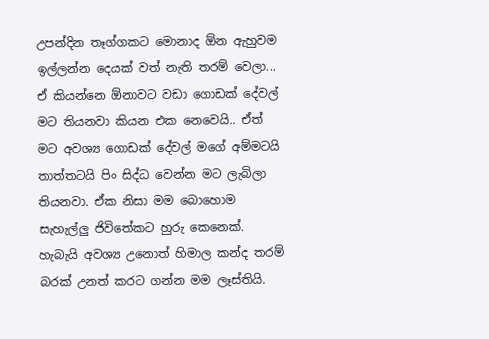උපන්දින තෑග්ගකට මොනාද ඕන ඇහුවම ඉල්ලන්න දෙයක් වත් නැති තරම් වෙලා... ඒ කියන්නෙ ඕනාවට වඩා ගොඩක් දේවල් මට තියනවා කියන එක නෙවෙයි.. ඒත් මට අවශ්‍ය ගොඩක් දේවල් මගේ අම්මටයි තාත්තටයි පිං සිද්ධ වෙන්න මට ලැබිලා තියනවා. ඒක නිසා මම බොහොම සැහැල්ලු ජිවිතේකට හුරු කෙනෙක්. හැබැයි අවශ්‍ය උනොත් හිමාල කන්ද තරම් බරක් උනත් කරට ගන්න මම ලෑස්තියි.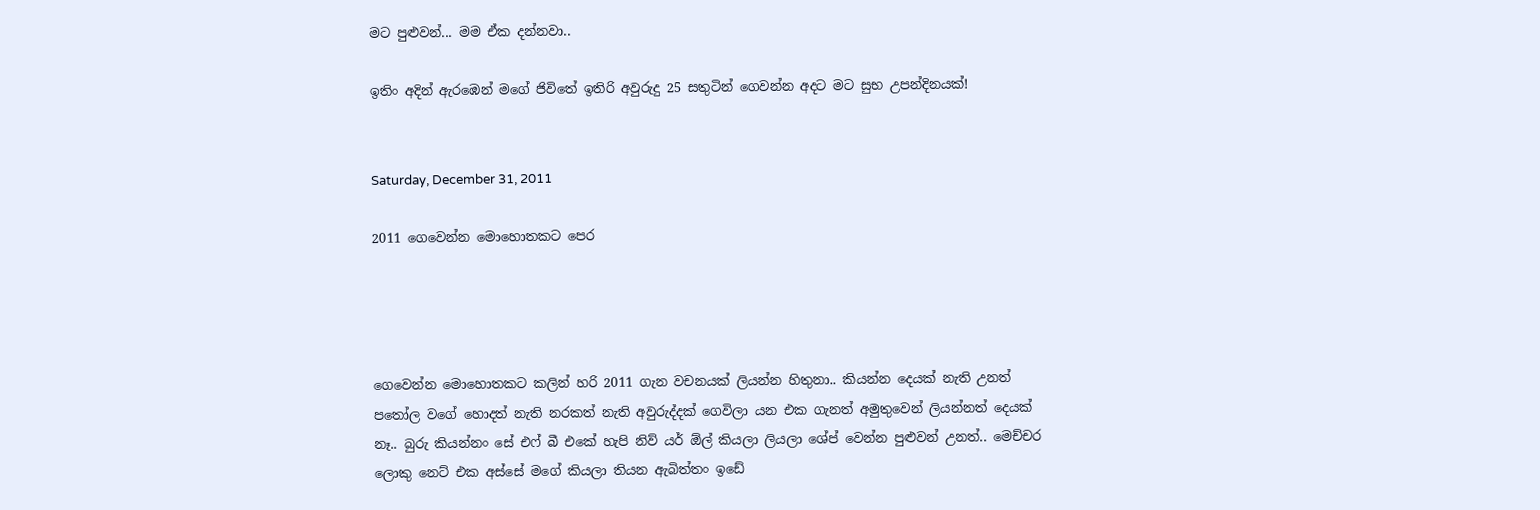මට පුළුවන්... මම ඒක දන්නවා..

ඉතිං අදින් ඇරඹෙන් මගේ ජිවිතේ ඉතිරි අවුරුදු 25 සතුටින් ගෙවන්න අදට මට සුභ උපන්දිනයක්!


Saturday, December 31, 2011

2011 ගෙවෙන්න මොහොතකට පෙර




ගෙවෙන්න මොහොතකට කලින් හරි 2011 ගැන වචනයක් ලියන්න හිතුනා.. කියන්න දෙයක් නැති උනත් පතෝල වගේ හොදත් නැති නරකත් නැති අවුරුද්දක් ගෙවිලා යන එක ගැනත් අමුතුවෙන් ලියන්නත් දෙයක් නෑ.. බුරු කියන්නං සේ එෆ් බී එකේ හැපි නිව් යර් ඕල් කියලා ලියලා ශේප් වෙන්න පුළුවන් උනත්.. මෙච්චර ලොකු නෙට් එක අස්සේ මගේ කියලා තියන ඇබිත්තං ඉඩේ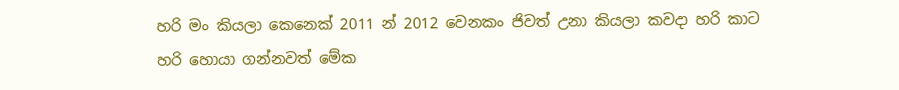හරි මං කියලා කෙනෙක් 2011 න් 2012 වෙනකං ජිවත් උනා කියලා කවදා හරි කාට හරි හොයා ගන්නවත් මේක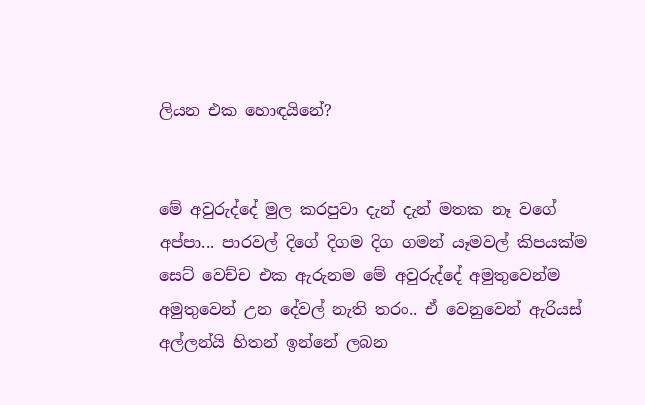ලියන එක හොඳයිනේ?


මේ අවුරුද්දේ මුල කරපුවා දැන් දැන් මතක නෑ වගේ අප්පා... පාරවල් දිගේ දිගම දිග ගමන් යෑමවල් කිපයක්ම සෙට් වෙච්ච එක ඇරුනම මේ අවුරුද්දේ අමුතුවෙන්ම අමුතුවෙන් උන දේවල් නැති තරං.. ඒ වෙනුවෙන් ඇරියස් අල්ලන්යි හිතන් ඉන්නේ ලබන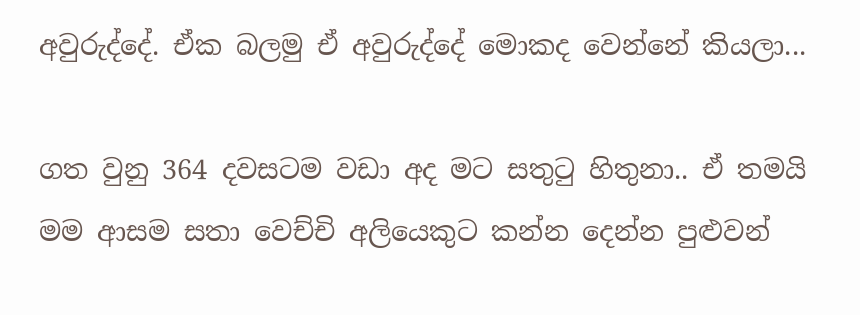අවුරුද්දේ. ඒක බලමු ඒ අවුරුද්දේ මොකද වෙන්නේ කියලා...

ගත වුනු 364 දවසටම වඩා අද මට සතුටු හිතුනා.. ඒ තමයි මම ආසම සතා වෙච්චි අලියෙකුට කන්න දෙන්න පුළුවන්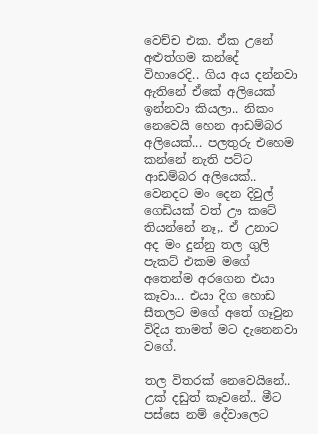වෙච්ච එක. ඒක උනේ අළුත්ගම කන්දේ විහාරෙදි.. ගිය අය දන්නවා ඇතිනේ ඒකේ අලියෙක් ඉන්නවා කියලා.. නිකං නෙවෙයි හෙන ආඩම්බර අලියෙක්... පලතුරු එහෙම කන්නේ නැති පට්ට ආඩම්බර අලියෙක්.. වෙනදට මං දෙන දිවුල් ගෙඩියක් වත් ඌ කටේ තියන්නේ නෑ,. ඒ උනාට අද මං දුන්නු තල ගුලි පැකට් එකම මගේ අතෙන්ම අරගෙන එයා කෑවා... එයා දිග හොඩ සීතලට මගේ අතේ ගෑවුන විදිය තාමත් මට දැනෙනවා වගේ.

තල විතරක් නෙවෙයිනේ.. උක් දඩුත් කෑවනේ.. මීට පස්සෙ නම් දේවාලෙට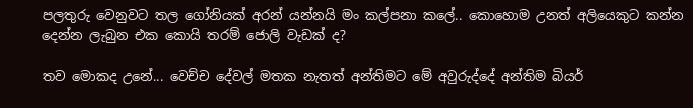පලතුරු වෙනුවට තල ගෝනියක් අරන් යන්නයි මං කල්පනා කලේ.. කොහොම උනත් අලියෙකුට කන්න දෙන්න ලැබුන එක කොයි තරම් ජොලි වැඩක් ද?

තව මොකද උනේ... වෙච්ච දේවල් මතක නැතත් අන්තිමට මේ අවුරුද්දේ අන්තිම බියර්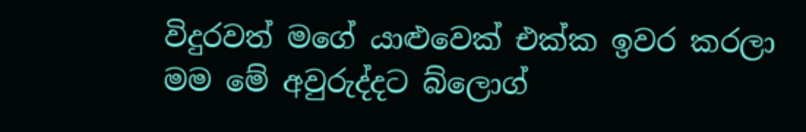විදුරවත් මගේ යාළුවෙක් එක්ක ඉවර කරලා මම මේ අවුරුද්දට බ්ලොග්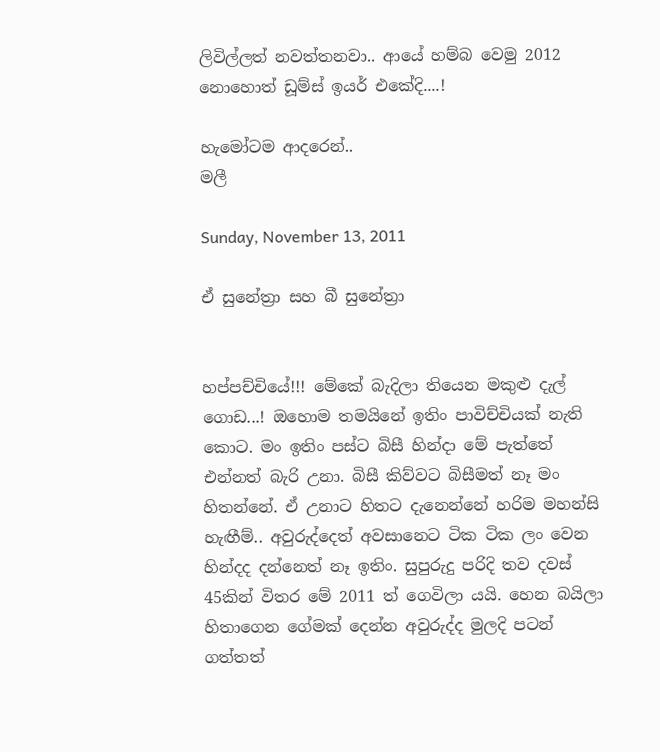ලිවිල්ලත් නවත්තනවා.. ආයේ හම්බ වෙමු 2012 නොහොත් ඩූම්ස් ඉයර් එකේදි....!

හැමෝටම ආදරෙන්..
මලී

Sunday, November 13, 2011

ඒ සුනේත්‍රා සහ බී සුනේත්‍රා


හප්පච්චියේ!!! මේකේ බැදිලා තියෙන මකුළු දැල් ගොඩ...! ඔහොම තමයිනේ ඉතිං පාවිච්චියක් නැති කොට. මං ඉතිං පස්ට බිසී හින්දා මේ පැත්තේ එන්නත් බැරි උනා. බිසී කිව්වට බිසීමත් නෑ මං හිතන්නේ. ඒ උනාට හිතට දැනෙන්නේ හරිම මහන්සි හැඟීම්.. අවුරුද්දෙත් අවසානෙට ටික ටික ලං වෙන හින්දද දන්නෙත් නෑ ඉතිං. සුපුරුදු පරිදි තව දවස් 45කින් විතර මේ 2011 ත් ගෙවිලා යයි. හෙන බයිලා හිතාගෙන ගේමක් දෙන්න අවුරුද්ද මුලදි පටන් ගත්තත්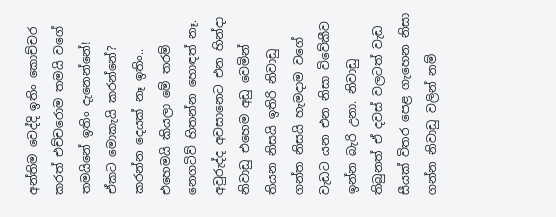අන්තිම වෙද්දි ඉතිං කොච්චර කරත් එච්චරොම තමයි වගේ තමයිනේ ඉතිං දැනෙන්නේ! ඒකට මොකැයි කරන්නේ? කරන්න දෙයක් නෑ ඉතිං.. එහෙමයි කියලා මේ තරම් නෙගටිව් හිතන්න හොඳත් නෑ. අවුරුද්ද අවසානෙට එන හින්දා නිවාඩු එහෙම අඩු වෙමින් තියන නිසයි ඉතිරි නිවාඩු ගන්ත නිසයි හැමදාම වගේ වැඩට යන එන නිසා විවේකීව ඉන්න බැරි උනා. නිවාඩු තිබුනත් ඒ දවස් වලටත් වැඩ සීයක් විතර පෙළ ගැහෙන නිසා ගන්න නිවාඩු වලින් නම්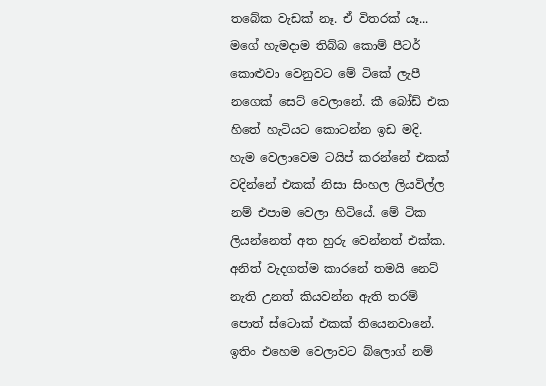තබේක වැඩක් නෑ. ඒ විතරක් යෑ... මගේ හැමදාම තිබ්බ කොම් පීටර් කොළුවා වෙනුවට මේ ටිකේ ලැපී නගෙක් සෙට් වෙලානේ. කී බෝඩ් එක හිතේ හැටියට කොටන්න ඉඩ මදි. හැම වෙලාවෙම ටයිප් කරන්නේ එකක් වදින්නේ එකක් නිසා සිංහල ලියවිල්ල නම් එපාම වෙලා හිටියේ. මේ ටික ලියන්නෙත් අත හුරු වෙන්නත් එක්ක. අනිත් වැදගත්ම කාරනේ තමයි නෙට් නැති උනත් කියවන්න ඇති තරම් පොත් ස්ටොක් එකක් තියෙනවානේ. ඉතිං එහෙම වෙලාවට බ්ලොග් නම්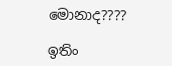මොනාද????

ඉතිං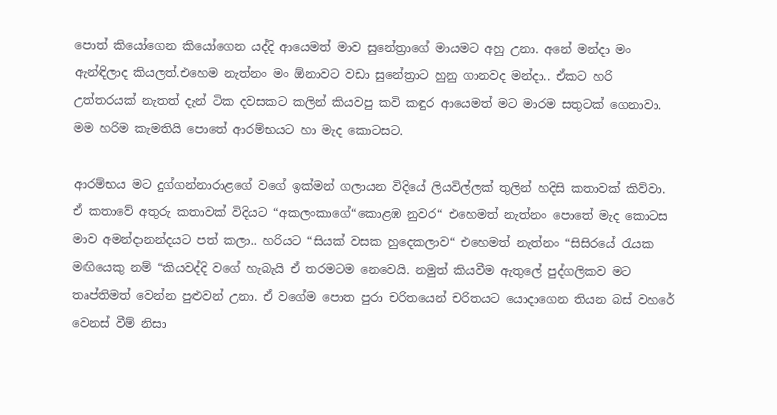පොත් කියෝගෙන කියෝගෙන යද්දි ආයෙමත් මාව සුනේත්‍රාගේ මායමට අහු උනා. අනේ මන්දා මං ඇන්ඳිලාද කියලත්.එහෙම නැත්නං මං ඕනාවට වඩා සුනේත්‍රාට හුනු ගානවද මන්දා.. ඒකට හරි උත්තරයක් නැතත් දැන් ටික දවසකට කලින් කියවපු කවි කඳුර ආයෙමත් මට මාරම සතුටක් ගෙනාවා. මම හරිම කැමතියි පොතේ ආරම්භයට හා මැද කොටසට.

ආරම්භය මට දුග්ගන්නාරාළගේ වගේ ඉක්මන් ගලායන විදියේ ලියවිල්ලක් තුලින් හදිසි කතාවක් කිව්වා. ඒ කතාවේ අතුරු කතාවක් විදියට “අකලංකාගේ“කොළඹ නුවර“ එහෙමත් නැත්නං පොතේ මැද කොටස මාව අමන්දානන්දයට පත් කලා.. හරියට “සියක් වසක හුදෙකලාව“ එහෙමත් නැත්නං “සිසිරයේ රැයක මඟියෙකු නම් “කියවද්දි වගේ හැබැයි ඒ තරමටම නෙවෙයි. නමුත් කියවීම ඇතුලේ පුද්ගලිකව මට තෘප්තිමත් වෙන්න පුළුවන් උනා. ඒ වගේම පොත පුරා චරිතයෙන් චරිතයට යොදාගෙන තියන බස් වහරේ වෙනස් වීම් නිසා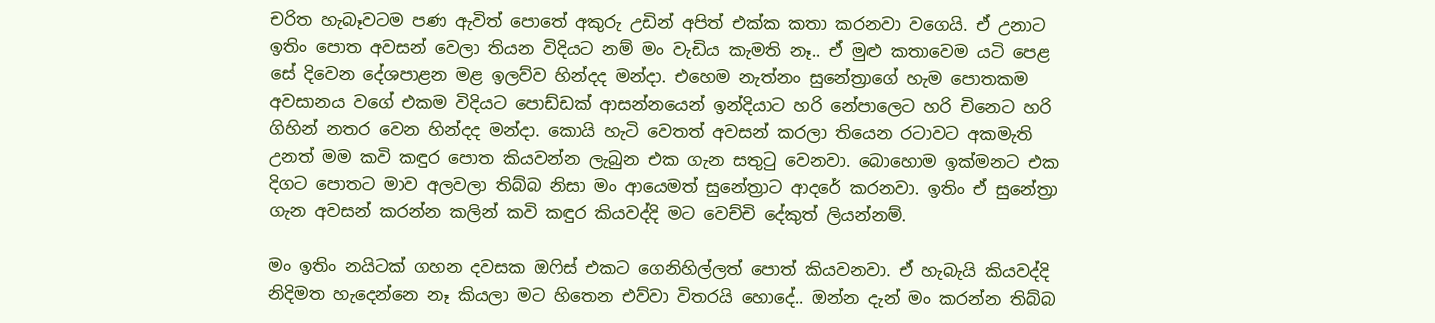චරිත හැබෑවටම පණ ඇවිත් පොතේ අකුරු උඩින් අපිත් එක්ක කතා කරනවා වගෙයි. ඒ උනාට ඉතිං පොත අවසන් වෙලා තියන විදියට නම් මං වැඩිය කැමති නෑ.. ඒ මුළු කතාවෙම යටි පෙළ සේ දිවෙන දේශපාළන මළ ඉලව්ව හින්දද මන්දා. එහෙම නැත්නං සුනේත්‍රාගේ හැම පොතකම අවසානය වගේ එකම විදියට පොඩ්ඩක් ආසන්නයෙන් ඉන්දියාට හරි නේපාලෙට හරි චිනෙට හරි ගිහින් නතර වෙන හින්දද මන්දා. කොයි හැටි වෙතත් අවසන් කරලා තියෙන රටාවට අකමැති උනත් මම කවි කඳුර පොත කියවන්න ලැබුන එක ගැන සතුටු වෙනවා. බොහොම ඉක්මනට එක දිගට පොතට මාව අලවලා තිබ්බ නිසා මං ආයෙමත් සුනේත්‍රාට ආදරේ කරනවා. ඉතිං ඒ සුනේත්‍රා ගැන අවසන් කරන්න කලින් කවි කඳුර කියවද්දි මට වෙච්චි දේකුත් ලියන්නම්.

මං ඉතිං නයිටක් ගහන දවසක ඔෆිස් එකට ගෙනිහිල්ලත් පොත් කියවනවා. ඒ හැබැයි කියවද්දි නිදිමත හැදෙන්නෙ නෑ කියලා මට හිතෙන එව්වා විතරයි හොදේ.. ඔන්න දැන් මං කරන්න තිබ්බ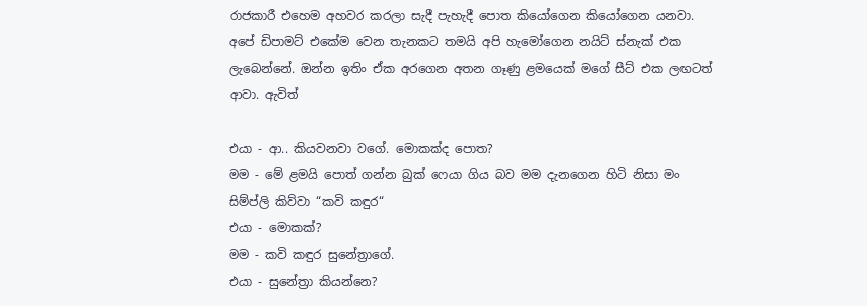රාජකාරී එහෙම අහවර කරලා සැදී පැහැදී පොත කියෝගෙන කියෝගෙන යනවා. අපේ ඩිපාමට් එකේම වෙන තැනකට තමයි අපි හැමෝගෙන නයිට් ස්නැක් එක ලැබෙන්නේ. ඔන්න ඉතිං ඒක අරගෙන අතන ගෑණු ළමයෙක් මගේ සීට් එක ලඟටත් ආවා. ඇවිත්

එයා - ආ.. කියවනවා වගේ. මොකක්ද පොත‍?
මම - මේ ළමයි පොත් ගන්න බුක් ෆෙයා ගිය බව මම දැනගෙන හිටි නිසා මං සිම්ප්ලි කිව්වා “කවි කඳුර“
එයා - මොකක්?
මම - කවි කඳුර‍ සුනේත්‍රාගේ.
එයා - සුනේත්‍රා කියන්නෙ?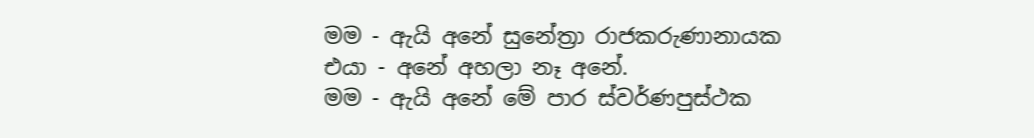මම - ඇයි අනේ සුනේත්‍රා රාජකරුණානායක‍
එයා - අනේ අහලා නෑ අනේ.
මම - ඇයි අනේ මේ පාර ස්වර්ණපුස්ථක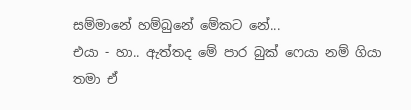සම්මානේ හම්බුනේ මේකට නේ...
එයා - හා.. ඇත්තද මේ පාර බුක් ෆෙයා නම් ගියා තමා ඒ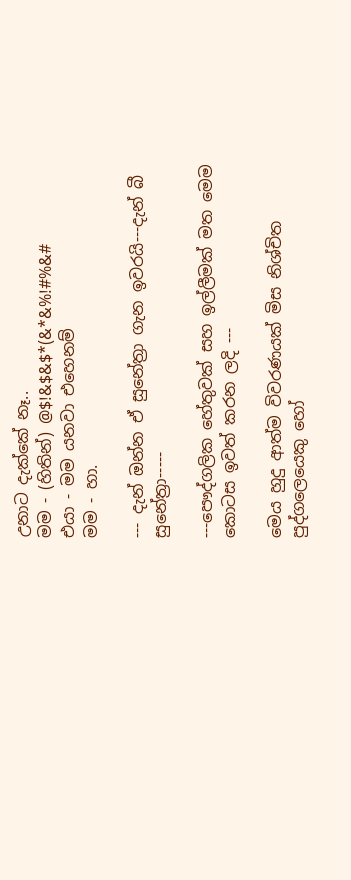උනාට දැක්කේ නෑ..
මම - (හිතින්) @$!&$&$*(&*&%!#%&#
එයා - මම යනවා එහෙනම්
මම - හා.

--- දැන් ඔන්න ඒ සුනේත්‍රා ගැන ඉවරයි---දැන් බී සුනේත්‍රා-----

---පෞද්ගලික හේතුවක් සහ ඉල්ලීමක් මත මෙම කොටස ඉවත් කරන ලදි ---

මෙය හුදු ආත්ම විවරණයක් මිස නිශ්චිත පුද්ගලෙයෙකු හෝ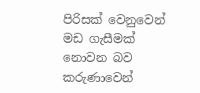පිරිසක් වෙනුවෙන් මඩ ගැසීමක් නොවන බව කරුණාවෙන්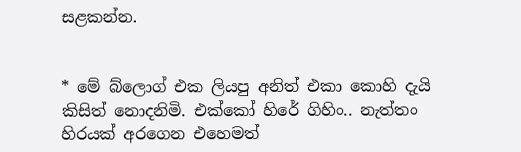සළකන්න.


* මේ බ්ලොග් එක ලියපු අනිත් එකා කොහි දැයි කිසිත් නොදනිමි. එක්කෝ හිරේ ගිහිං.. නැත්තං හිරයක් අරගෙන එහෙමත්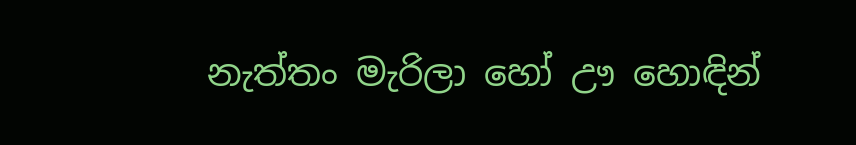නැත්තං මැරිලා හෝ ඌ හොඳින්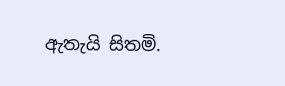ඇතැයි සිතමි.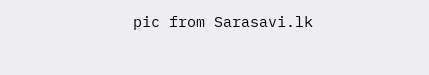pic from Sarasavi.lk